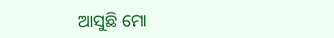ଆସୁଛି ମୋ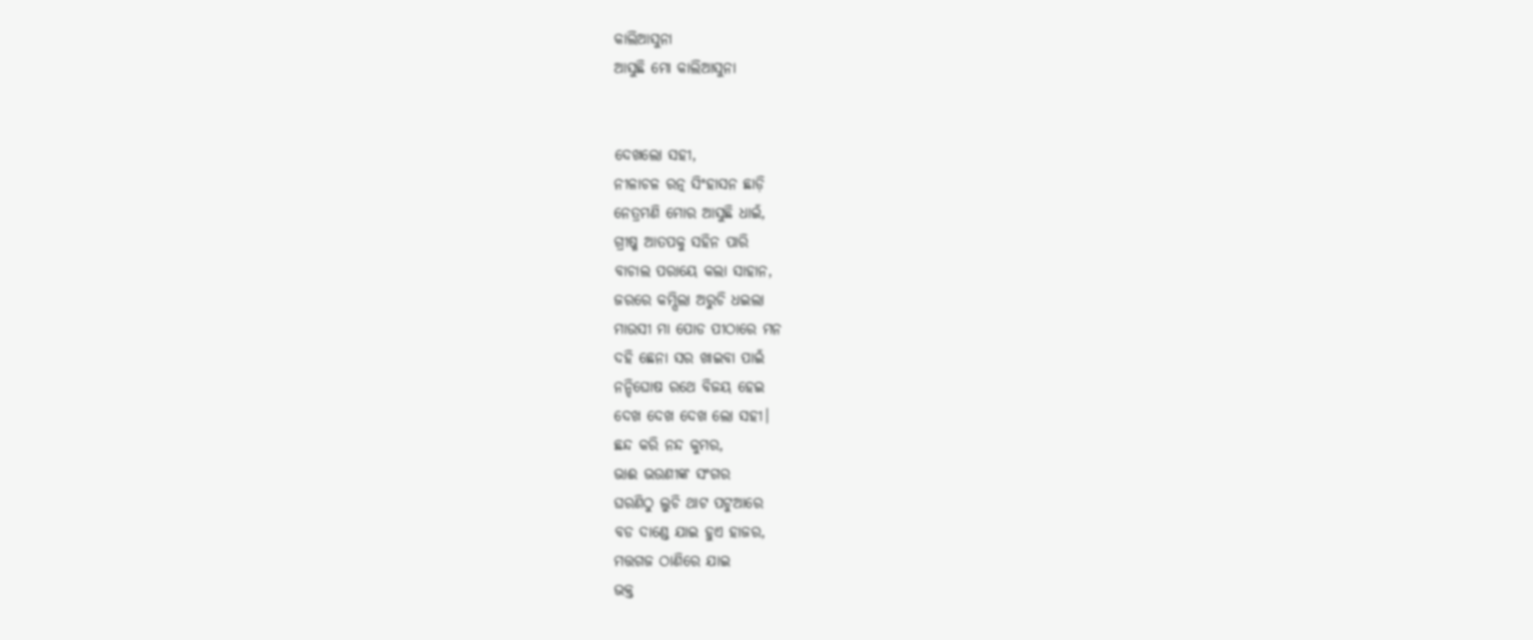କାଲିଆସୁନା
ଆସୁଛି ମୋ କାଲିଆସୁନା


ଦେଖଲୋ ସହୀ,
ନୀଳାଚଳ ରତ୍ନ ସିଂହାସନ ଛାଡ଼ି
ନେତ୍ରମଣି ମୋର ଆସୁଛି ଧାଇଁ,
ଗ୍ରୀଷ୍ମ ଆତପକୁ ସହିନ ପାରି
ବାଚାଲ ପରାୟେ କଲା ସାହାନ,
ଜରରେ କମ୍ପିଲା ଅରୁଚି ଧଇଲା
ମାଉସୀ ମା ପୋଡ ପୀଠାରେ ମନ
ଦହି ଛେନା ସର ଖାଇବା ପାଇଁ
ନନ୍ଦିଘୋଷ ରଥେ ବିଜୟ ହେଇ
ଦେଖ ଦେଖ ଦେଖ ଲୋ ସହୀ।
ଛନ୍ଦ କରି ନନ୍ଦ କୁମର,
ଭାଈ ଭଉଣୀଙ୍କ ସଂଗର
ଘରଣିଠୁ ଲୁଚି ଥାଟ ପଟୁଆରେ
ବଡ ଦାଣ୍ଡେ ଯାଇ ହୁଏ ହାଜର,
ମତ୍ତଗଜ ଠାଣିରେ ଯାଇ
ଭକ୍ତ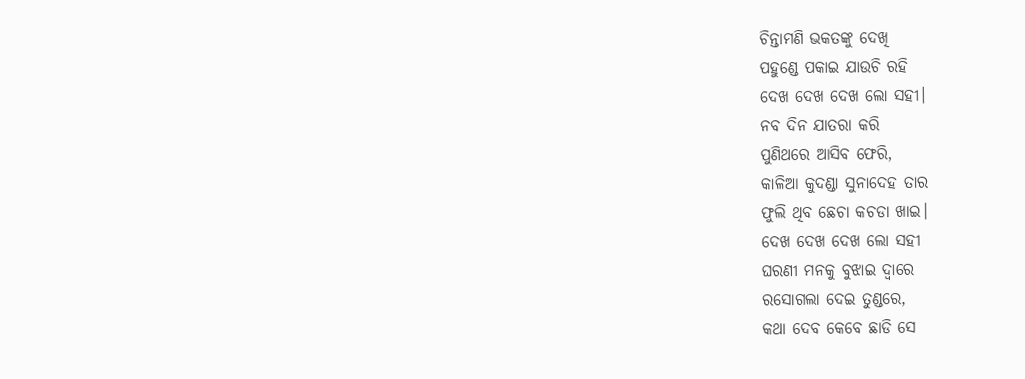ଚିନ୍ତାମଣି ଭକତଙ୍କୁ ଦେଖି
ପହୁଣ୍ଡେ ପକାଇ ଯାଉଚି ରହି
ଦେଖ ଦେଖ ଦେଖ ଲୋ ସହୀ।
ନବ ଦିନ ଯାତରା କରି
ପୁଣିଥରେ ଆସିବ ଫେରି,
କାଳିଆ କୁଦଣ୍ଡା ସୁନାଦେହ ତାର
ଫୁଲି ଥିବ ଛେଚା କଚଡା ଖାଇ।
ଦେଖ ଦେଖ ଦେଖ ଲୋ ସହୀ
ଘରଣୀ ମନକୁ ବୁଝାଇ ଦ୍ୱାରେ
ରସୋଗଲା ଦେଇ ତୁଣ୍ଡରେ,
କଥା ଦେବ କେବେ ଛାଡି ସେ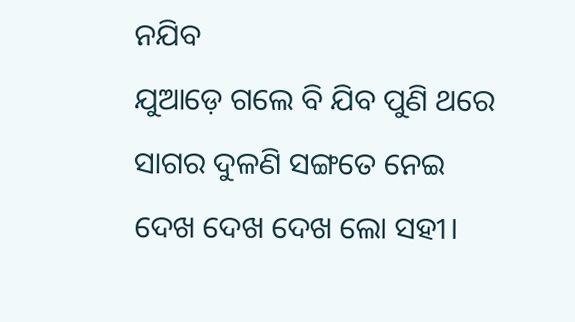ନଯିବ
ଯୁଆଡ଼େ ଗଲେ ବି ଯିବ ପୁଣି ଥରେ
ସାଗର ଦୁଳଣି ସଙ୍ଗତେ ନେଇ
ଦେଖ ଦେଖ ଦେଖ ଲୋ ସହୀ।